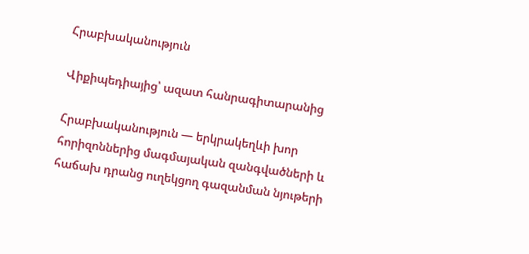Հրաբխականություն

Վիքիպեդիայից՝ ազատ հանրագիտարանից

Հրաբխականություն — երկրակեղևի խոր հորիզոններից մագմայական զանգվածների և հաճախ դրանց ուղեկցող գազանման նյութերի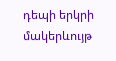դեպի երկրի մակերևույթ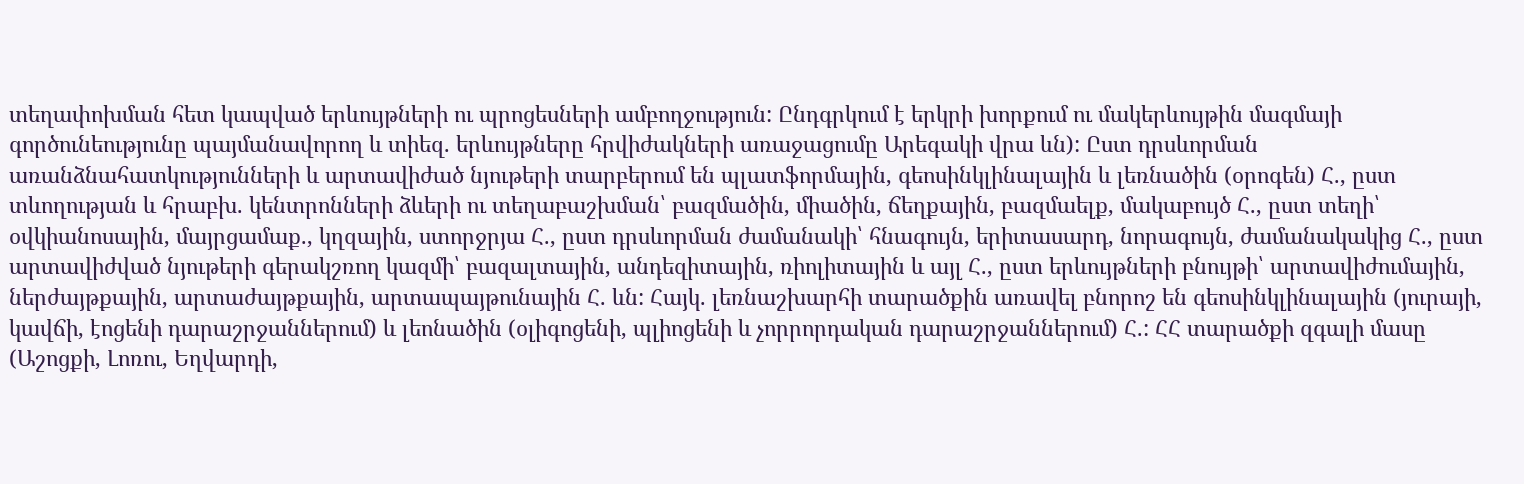տեղափոխման հետ կապված երևույթների ու պրոցեսների ամբողջություն: Ընդգրկում է երկրի խորքում ու մակերևույթին մագմայի գործունեությունը պայմանավորող և տիեզ. երևույթները հրվիժակների առաջացումը Արեգակի վրա ևն): Ըստ դրսևորման առանձնահատկությունների և արտավիժած նյութերի տարբերում են պլատֆորմային, գեոսինկլինալային և լեռնածին (օրոգեն) Հ., ըստ տևողության և հրաբխ. կենտրոնների ձևերի ու տեղաբաշխման՝ բազմածին, միածին, ճեղքային, բազմաելք, մակաբույծ Հ., ըստ տեղի՝ օվկիանոսային, մայրցամաք., կղզային, ստորջրյա Հ., ըստ դրսևորման ժամանակի՝ հնագույն, երիտասարդ, նորագույն, ժամանակակից Հ., ըստ արտավիժված նյութերի գերակշռող կազմի՝ բազալտային, անդեզիտային, ռիոլիտային և այլ Հ., ըստ երևույթների բնույթի՝ արտավիժումային, ներժայթքային, արտաժայթքային, արտապայթունային Հ. ևն: Հայկ. լեռնաշխարհի տարածքին առավել բնորոշ են գեոսինկլինալային (յուրայի, կավճի, էոցենի դարաշրջաններում) և լեոնածին (օլիգոցենի, պլիոցենի և չորրորդական դարաշրջաններում) Հ.: ՀՀ տարածքի զգալի մասը (Աշոցքի, Լոռու, Եղվարդի,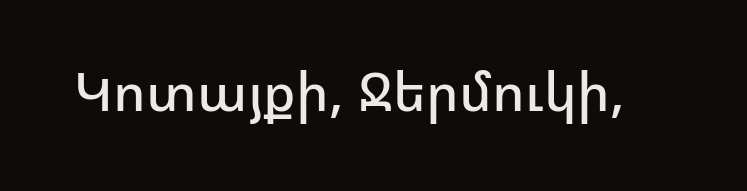Կոտայքի, Ջերմուկի,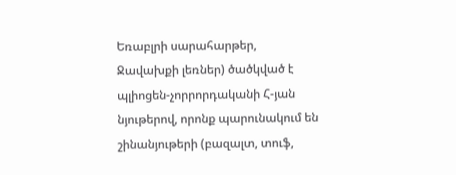Եռաբլրի սարահարթեր, Ջավախքի լեռներ) ծածկված է պլիոցեն-չորրորդականի Հ-յան նյութերով, որոնք պարունակում են շինանյութերի (բազալտ, տուֆ,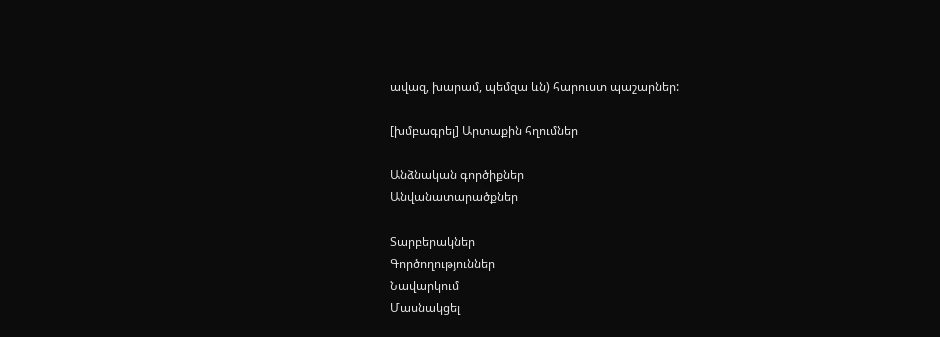ավազ, խարամ, պեմզա ևն) հարուստ պաշարներ:

[խմբագրել] Արտաքին հղումներ

Անձնական գործիքներ
Անվանատարածքներ

Տարբերակներ
Գործողություններ
Նավարկում
Մասնակցել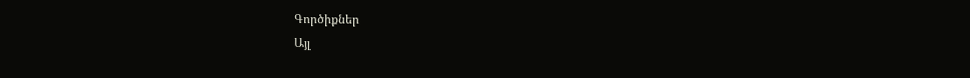Գործիքներ
Այլ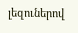լեզուներով